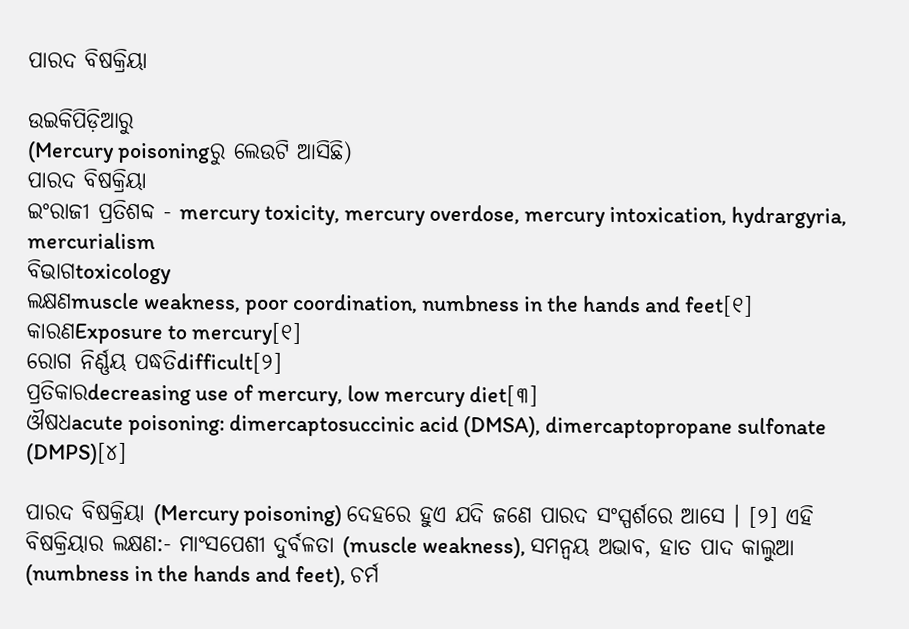ପାରଦ ବିଷକ୍ରିୟା

ଉଇକିପିଡ଼ିଆ‌ରୁ
(Mercury poisoningରୁ ଲେଉଟି ଆସିଛି)
ପାରଦ ବିଷକ୍ରିୟା
ଇଂରାଜୀ ପ୍ରତିଶବ୍ଦ - mercury toxicity, mercury overdose, mercury intoxication, hydrargyria, mercurialism
ବିଭାଗtoxicology
ଲକ୍ଷଣmuscle weakness, poor coordination, numbness in the hands and feet[୧]
କାରଣExposure to mercury[୧]
ରୋଗ ନିର୍ଣ୍ଣୟ ପଦ୍ଧତିdifficult[୨]
ପ୍ରତିକାରdecreasing use of mercury, low mercury diet[୩]
ଔଷଧacute poisoning: dimercaptosuccinic acid (DMSA), dimercaptopropane sulfonate (DMPS)[୪]

ପାରଦ ବିଷକ୍ରିୟା (Mercury poisoning) ଦେହରେ ହୁଏ ଯଦି ଜଣେ ପାରଦ ସଂସ୍ପର୍ଶରେ ଆସେ । [୨] ଏହି ବିଷକ୍ରିୟାର ଲକ୍ଷଣ:- ମାଂସପେଶୀ ଦୁର୍ବଳତା (muscle weakness), ସମନ୍ୱୟ ଅଭାବ, ହାତ ପାଦ କାଲୁଆ (numbness in the hands and feet), ଚର୍ମ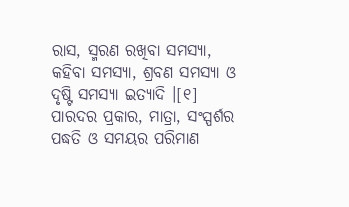ରାସ, ସ୍ମରଣ ରଖିବା ସମସ୍ୟା, କ‌ହିବା ସମସ୍ୟା, ଶ୍ରବଣ ସମସ୍ୟା ଓ ଦୃଷ୍ଟି ସମସ୍ୟା ଇତ୍ୟାଦି ।[୧] ପାରଦର ପ୍ରକାର, ମାତ୍ରା, ସଂସ୍ପର୍ଶର ପଦ୍ଧତି ଓ ସମୟର ପରିମାଣ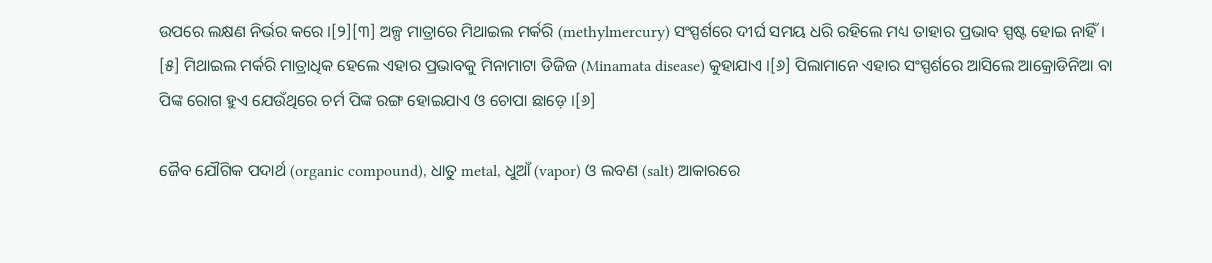ଉପରେ ଲକ୍ଷଣ ନିର୍ଭର କରେ ।[୨][୩] ଅଳ୍ପ ମାତ୍ରାରେ ମିଥାଇଲ ମର୍କରି (methylmercury) ସଂସ୍ପର୍ଶରେ ଦୀର୍ଘ ସମୟ ଧରି ରହିଲେ ମଧ୍ୟ ତାହାର ପ୍ରଭାବ ସ୍ପଷ୍ଟ ହୋଇ ନାହିଁ । [୫] ମିଥାଇଲ ମର୍କରି ମାତ୍ରାଧିକ ହେଲେ ଏହାର ପ୍ରଭାବକୁ ମିନାମାଟା ଡିଜିଜ (Minamata disease) କୁହାଯାଏ ।[୬] ପିଲାମାନେ ଏହାର ସଂସ୍ପର୍ଶରେ ଆସିଲେ ଆକ୍ରୋଡିନିଆ ବା ପିଙ୍କ ରୋଗ ହୁଏ ଯେଉଁଥିରେ ଚର୍ମ ପିଙ୍କ ରଙ୍ଗ ହୋଇଯାଏ ଓ ଚୋପା ଛାଡ଼େ ।[୬]

ଜୈବ ଯୌଗିକ ପଦାର୍ଥ (organic compound), ଧାତୁ metal, ଧୁଆଁ (vapor) ଓ ଲବଣ (salt) ଆକାରରେ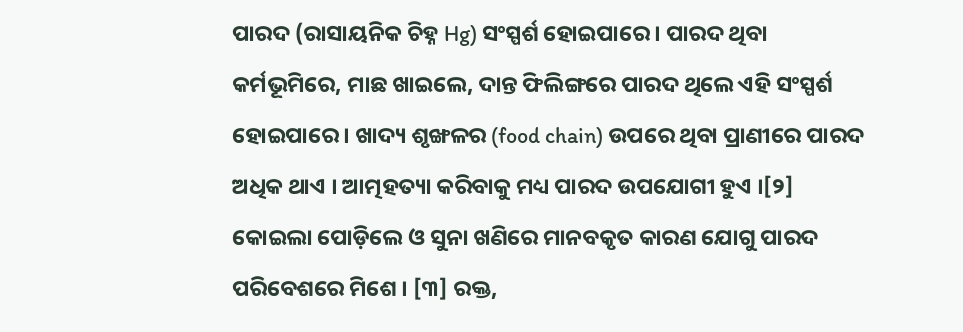ପାରଦ (ରାସାୟନିକ ଚିହ୍ନ Hg) ସଂସ୍ପର୍ଶ ହୋଇପାରେ । ପାରଦ ଥିବା କର୍ମ‌ଭୂମିରେ, ମାଛ ଖାଇଲେ, ଦାନ୍ତ ଫିଲିଙ୍ଗରେ ପାରଦ ଥିଲେ ଏହି ସଂସ୍ପର୍ଶ ହୋଇପାରେ । ଖାଦ୍ୟ ଶୃଙ୍ଖଳର (food chain) ଉପରେ ଥିବା ପ୍ରାଣୀରେ ପାରଦ ଅଧିକ ଥାଏ । ଆତ୍ମହତ୍ୟା କରିବାକୁ ମଧ୍ୟ ପାରଦ ଉପ‌ଯୋଗୀ ହୁଏ ।[୨] କୋଇଲା ପୋଡ଼ିଲେ ଓ ସୁନା ଖଣିରେ ମାନବକୃତ କାରଣ ଯୋଗୁ ପାରଦ ପରିବେଶରେ ମିଶେ । [୩] ରକ୍ତ,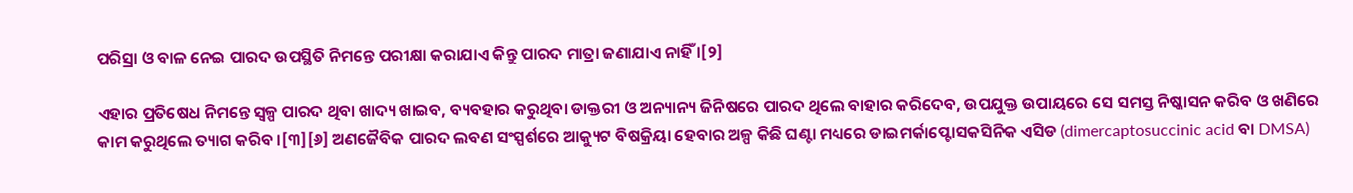ପରିସ୍ରା ଓ ବାଳ ନେଇ ପାରଦ ଉପସ୍ଥିତି ନିମନ୍ତେ ପରୀକ୍ଷା କରାଯାଏ କିନ୍ତୁ ପାରଦ ମାତ୍ରା ଜଣାଯାଏ ନାହିଁ ।[୨]

ଏହାର ପ୍ରତିଷେଧ ନିମନ୍ତେ ସ୍ୱଳ୍ପ ପାରଦ ଥିବା ଖାଦ୍ୟ ଖାଇବ, ବ୍ୟବ‌ହାର କରୁଥିବା ଡାକ୍ତରୀ ଓ ଅନ୍ୟାନ୍ୟ ଜିନିଷରେ ପାରଦ ଥିଲେ ବାହାର କରିଦେବ, ଉପ‌ଯୁକ୍ତ ଉପାୟରେ ସେ ସମସ୍ତ ନିଷ୍କାସନ କରିବ ଓ ଖଣିରେ କାମ କରୁଥିଲେ ତ୍ୟାଗ କରିବ ।[୩][୬] ଅଣଜୈବିକ ପାରଦ ଲବଣ ସଂସ୍ପର୍ଶରେ ଆକ୍ୟୁଟ ବିଷକ୍ରିୟା ହେବାର ଅଳ୍ପ କିଛି ଘଣ୍ଟା ମଧ୍ୟରେ ଡାଇମର୍କାପ୍ଟୋସକସିନିକ ଏସିଡ (dimercaptosuccinic acid ବା DMSA)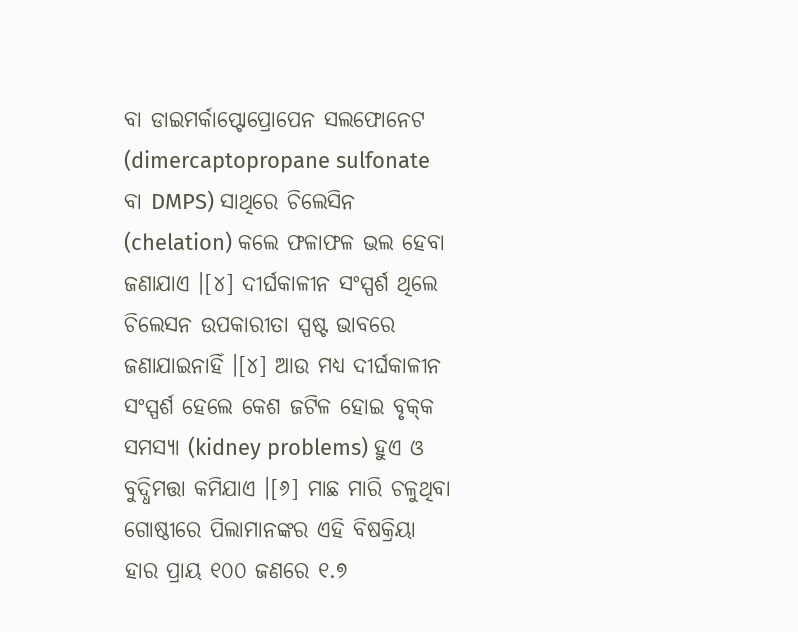ବା ଡାଇମର୍କାପ୍ଟୋପ୍ରୋପେନ ସଲଫୋନେଟ (dimercaptopropane sulfonate ବା DMPS) ସାଥିରେ ଚିଲେସିନ (chelation) କଲେ ଫଳାଫଳ ଭଲ ହେବା ଜଣାଯାଏ ।[୪] ଦୀର୍ଘକାଳୀନ ସଂସ୍ପର୍ଶ ଥିଲେ ଚିଲେସନ ଉପକାରୀତା ସ୍ପଷ୍ଟ ଭାବରେ ଜଣାଯାଇନାହିଁ ।[୪] ଆଉ ମଧ୍ୟ ଦୀର୍ଘକାଳୀନ ସଂସ୍ପର୍ଶ ହେଲେ କେଶ ଜଟିଳ ହୋଇ ବୃକ୍‌କ ସମସ୍ୟା (kidney problems) ହୁଏ ଓ ବୁଦ୍ଧିମତ୍ତା କମିଯାଏ ।[୬] ମାଛ ମାରି ଚଳୁଥିବା ଗୋଷ୍ଠୀରେ ପିଲାମାନଙ୍କର ଏହି ବିଷକ୍ରିୟା ହାର ପ୍ରାୟ ୧୦୦ ଜଣରେ ୧.୭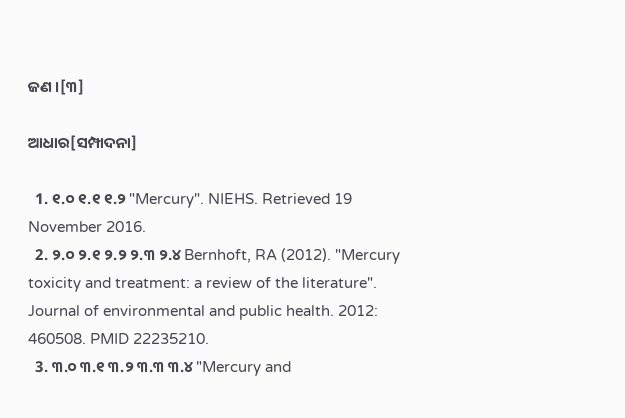ଜଣ ।[୩]

ଆଧାର[ସମ୍ପାଦନା]

  1. ୧.୦ ୧.୧ ୧.୨ "Mercury". NIEHS. Retrieved 19 November 2016.
  2. ୨.୦ ୨.୧ ୨.୨ ୨.୩ ୨.୪ Bernhoft, RA (2012). "Mercury toxicity and treatment: a review of the literature". Journal of environmental and public health. 2012: 460508. PMID 22235210.
  3. ୩.୦ ୩.୧ ୩.୨ ୩.୩ ୩.୪ "Mercury and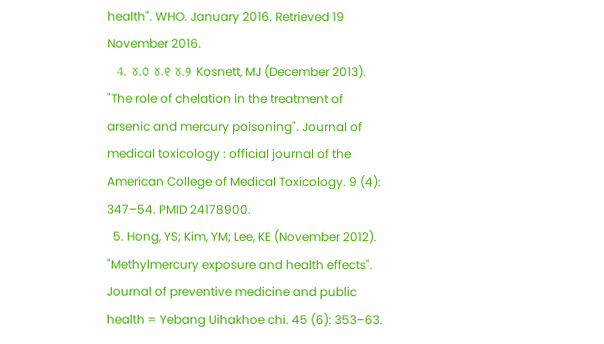health". WHO. January 2016. Retrieved 19 November 2016.
  4. ୪.୦ ୪.୧ ୪.୨ Kosnett, MJ (December 2013). "The role of chelation in the treatment of arsenic and mercury poisoning". Journal of medical toxicology : official journal of the American College of Medical Toxicology. 9 (4): 347–54. PMID 24178900.
  5. Hong, YS; Kim, YM; Lee, KE (November 2012). "Methylmercury exposure and health effects". Journal of preventive medicine and public health = Yebang Uihakhoe chi. 45 (6): 353–63.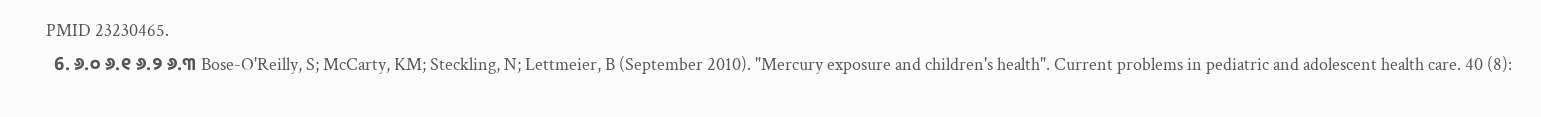PMID 23230465.
  6. ୬.୦ ୬.୧ ୬.୨ ୬.୩ Bose-O'Reilly, S; McCarty, KM; Steckling, N; Lettmeier, B (September 2010). "Mercury exposure and children's health". Current problems in pediatric and adolescent health care. 40 (8):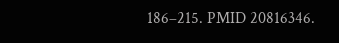186–215. PMID 20816346.